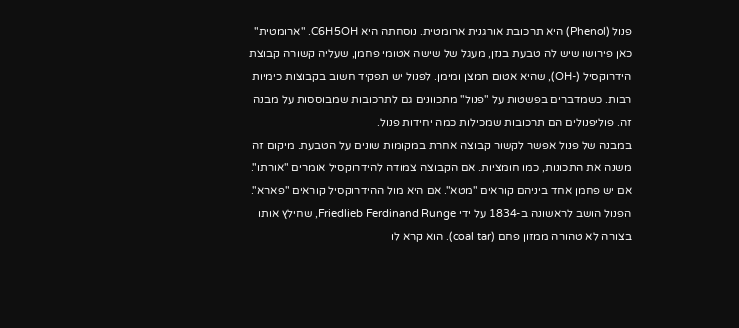פנול (Phenol) היא תרכובת אורגנית ארומטית. נוסחתה היא C6H5OH. "ארומטית" כאן פירושו שיש לה טבעת בנזן, מעגל של שישה אטומי פחמן, שעליה קשורה קבוצת הידרוקסיל (-OH), שהיא אטום חמצן ומימן. לפנול יש תפקיד חשוב בקבוצות כימיות רבות. כשמדברים בפשטות על "פנול" מתכוונים גם לתרכובות שמבוססות על מבנה זה. פוליפנולים הם תרכובות שמכילות כמה יחידות פנול.
במבנה של פנול אפשר לקשור קבוצה אחרת במקומות שונים על הטבעת. מיקום זה משנה את התכונות, כמו חומציות. אם הקבוצה צמודה להידרוקסיל אומרים "אורתו". אם יש פחמן אחד ביניהם קוראים "מטא". אם היא מול ההידרוקסיל קוראים "פארא".
הפנול הושב לראשונה ב-1834 על ידי Friedlieb Ferdinand Runge, שחילץ אותו בצורה לא טהורה ממזון פחם (coal tar). הוא קרא לו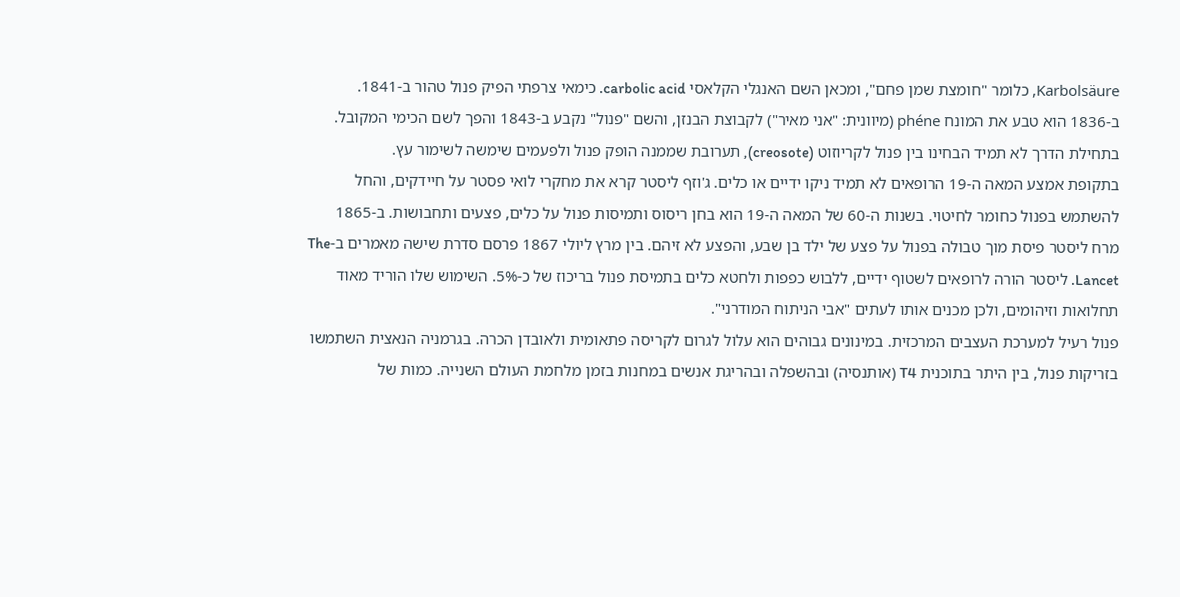Karbolsäure, כלומר "חומצת שמן פחם", ומכאן השם האנגלי הקלאסי carbolic acid. כימאי צרפתי הפיק פנול טהור ב-1841. ב-1836 הוא טבע את המונח phéne (מיוונית: "אני מאיר") לקבוצת הבנזן, והשם "פנול" נקבע ב-1843 והפך לשם הכימי המקובל. בתחילת הדרך לא תמיד הבחינו בין פנול לקריוזוט (creosote), תערובת שממנה הופק פנול ולפעמים שימשה לשימור עץ.
בתקופת אמצע המאה ה-19 הרופאים לא תמיד ניקו ידיים או כלים. ג'וזף ליסטר קרא את מחקרי לואי פסטר על חיידקים, והחל להשתמש בפנול כחומר לחיטוי. בשנות ה-60 של המאה ה-19 הוא בחן ריסוס ותמיסות פנול על כלים, פצעים ותחבושות. ב-1865 מרח ליסטר פיסת מוך טבולה בפנול על פצע של ילד בן שבע, והפצע לא זיהם. בין מרץ ליולי 1867 פרסם סדרת שישה מאמרים ב-The Lancet. ליסטר הורה לרופאים לשטוף ידיים, ללבוש כפפות ולחטא כלים בתמיסת פנול בריכוז של כ-5%. השימוש שלו הוריד מאוד תחלואות וזיהומים, ולכן מכנים אותו לעתים "אבי הניתוח המודרני".
פנול רעיל למערכת העצבים המרכזית. במינונים גבוהים הוא עלול לגרום לקריסה פתאומית ולאובדן הכרה. בגרמניה הנאצית השתמשו בזריקות פנול, בין היתר בתוכנית T4 (אותנסיה) ובהשפלה ובהריגת אנשים במחנות בזמן מלחמת העולם השנייה. כמות של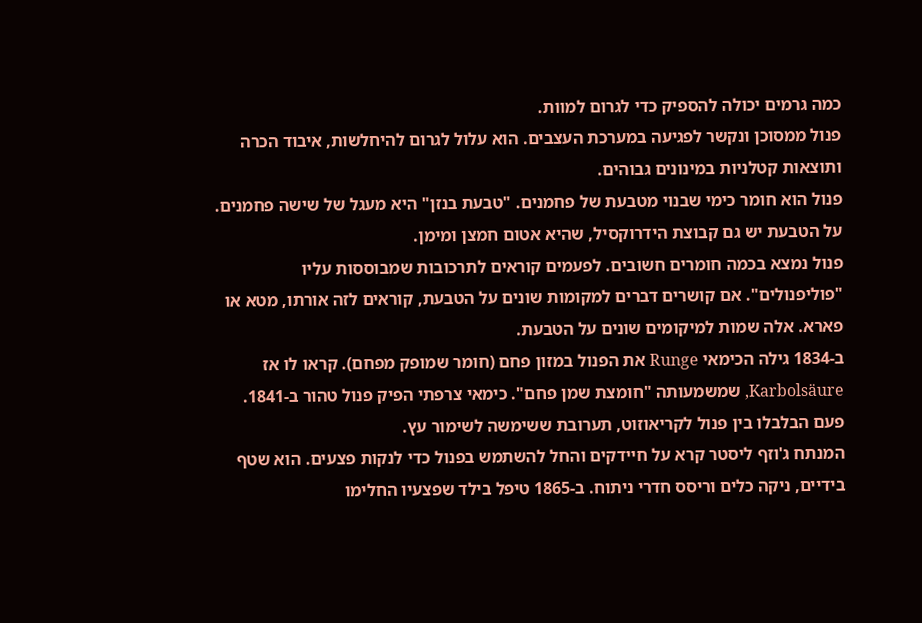כמה גרמים יכולה להספיק כדי לגרום למוות.
פנול ממסוכן ונקשר לפגיעה במערכת העצבים. הוא עלול לגרום להיחלשות, איבוד הכרה ותוצאות קטלניות במינונים גבוהים.
פנול הוא חומר כימי שבנוי מטבעת של פחמנים. "טבעת בנזן" היא מעגל של שישה פחמנים. על הטבעת יש גם קבוצת הידרוקסיל, שהיא אטום חמצן ומימן.
פנול נמצא בכמה חומרים חשובים. לפעמים קוראים לתרכובות שמבוססות עליו "פוליפנולים". אם קושרים דברים למקומות שונים על הטבעת, קוראים לזה אורתו, מטא או פארא. אלה שמות למיקומים שונים על הטבעת.
ב-1834 גילה הכימאי Runge את הפנול במזון פחם (חומר שמופק מפחם). קראו לו אז Karbolsäure, שמשמעותה "חומצת שמן פחם". כימאי צרפתי הפיק פנול טהור ב-1841. פעם הבלבלו בין פנול לקריאוזוט, תערובת ששימשה לשימור עץ.
המנתח ג'וזף ליסטר קרא על חיידקים והחל להשתמש בפנול כדי לנקות פצעים. הוא שטף בידיים, ניקה כלים וריסס חדרי ניתוח. ב-1865 טיפל בילד שפצעיו החלימו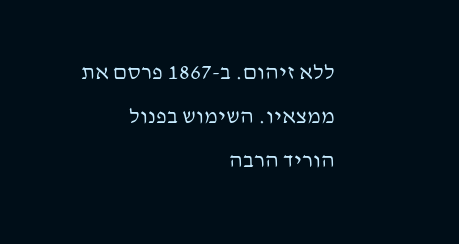ללא זיהום. ב-1867 פרסם את ממצאיו. השימוש בפנול הוריד הרבה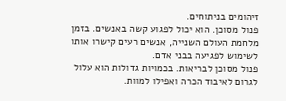זיהומים בניתוחים.
פנול מסוכן. הוא יכול לפגוע קשה באנשים. בזמן מלחמת העולם השנייה, אנשים רעים קישרו אותו לשימוש לפגיעה בבני אדם.
פנול מסוכן לבריאות. בכמויות גדולות הוא עלול לגרום לאיבוד הכרה ואפילו למוות.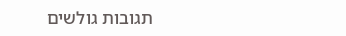תגובות גולשים